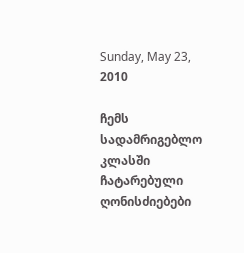Sunday, May 23, 2010

ჩემს სადამრიგებლო კლასში ჩატარებული ღონისძიებები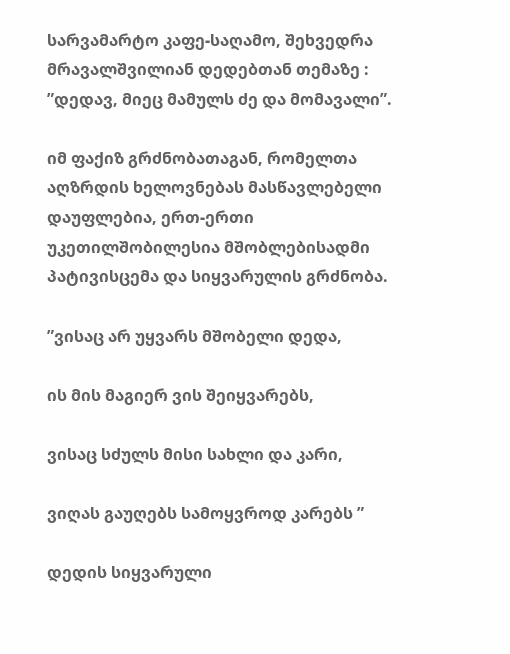სარვამარტო კაფე-საღამო, შეხვედრა მრავალშვილიან დედებთან თემაზე : ”დედავ, მიეც მამულს ძე და მომავალი”.

იმ ფაქიზ გრძნობათაგან, რომელთა აღზრდის ხელოვნებას მასწავლებელი დაუფლებია, ერთ-ერთი უკეთილშობილესია მშობლებისადმი პატივისცემა და სიყვარულის გრძნობა.

”ვისაც არ უყვარს მშობელი დედა,

ის მის მაგიერ ვის შეიყვარებს,

ვისაც სძულს მისი სახლი და კარი,

ვიღას გაუღებს სამოყვროდ კარებს ”

დედის სიყვარული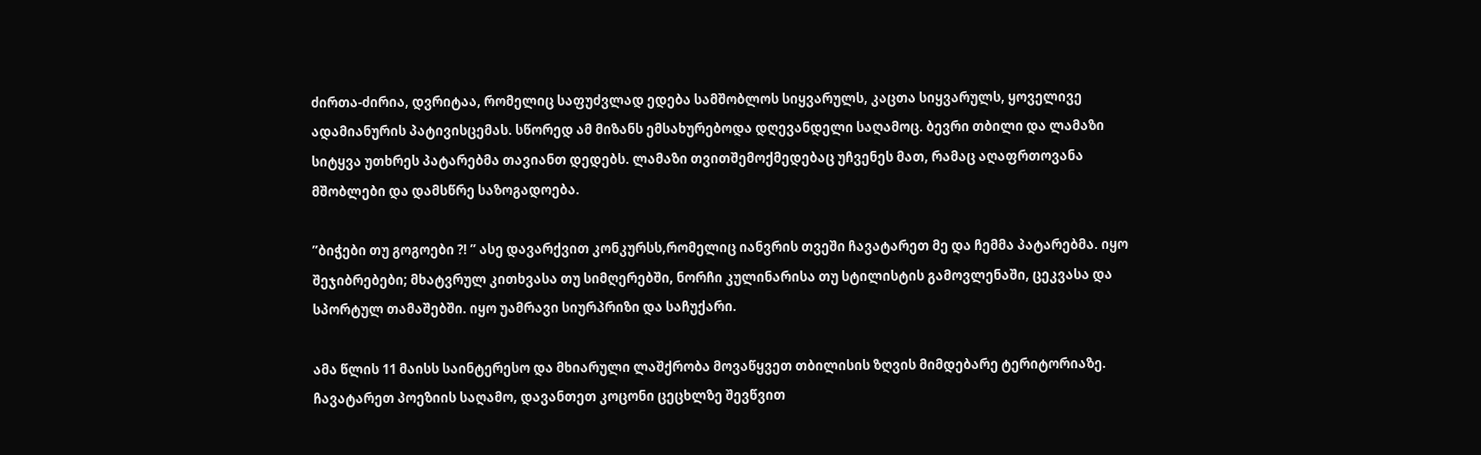ძირთა-ძირია, დვრიტაა, რომელიც საფუძვლად ედება სამშობლოს სიყვარულს, კაცთა სიყვარულს, ყოველივე ადამიანურის პატივისცემას. სწორედ ამ მიზანს ემსახურებოდა დღევანდელი საღამოც. ბევრი თბილი და ლამაზი სიტყვა უთხრეს პატარებმა თავიანთ დედებს. ლამაზი თვითშემოქმედებაც უჩვენეს მათ, რამაც აღაფრთოვანა მშობლები და დამსწრე საზოგადოება.

”ბიჭები თუ გოგოები ?! ” ასე დავარქვით კონკურსს,რომელიც იანვრის თვეში ჩავატარეთ მე და ჩემმა პატარებმა. იყო შეჯიბრებები; მხატვრულ კითხვასა თუ სიმღერებში, ნორჩი კულინარისა თუ სტილისტის გამოვლენაში, ცეკვასა და სპორტულ თამაშებში. იყო უამრავი სიურპრიზი და საჩუქარი.

ამა წლის 11 მაისს საინტერესო და მხიარული ლაშქრობა მოვაწყვეთ თბილისის ზღვის მიმდებარე ტერიტორიაზე. ჩავატარეთ პოეზიის საღამო, დავანთეთ კოცონი ცეცხლზე შევწვით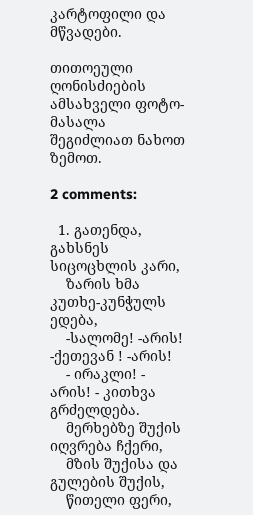კარტოფილი და მწვადები.

თითოეული ღონისძიების ამსახველი ფოტო-მასალა შეგიძლიათ ნახოთ ზემოთ.

2 comments:

  1. გათენდა, გახსნეს სიცოცხლის კარი,
    ზარის ხმა კუთხე-კუნჭულს ედება,
    -სალომე! -არის! -ქეთევან ! -არის!
    - ირაკლი! - არის! - კითხვა გრძელდება.
    მერხებზე შუქის იღვრება ჩქერი,
    მზის შუქისა და გულების შუქის,
    წითელი ფერი,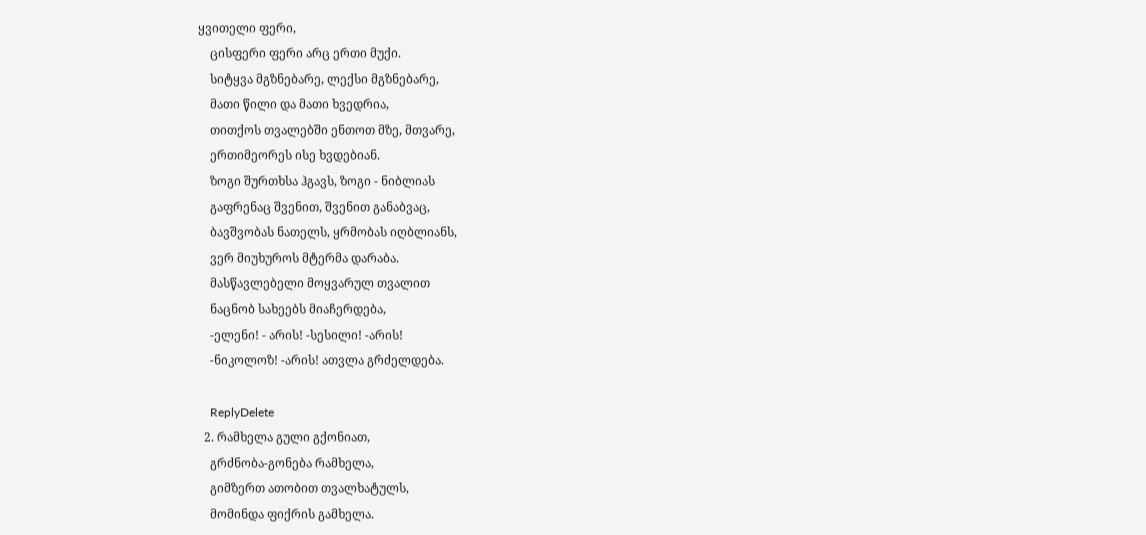ყვითელი ფერი,
    ცისფერი ფერი არც ერთი მუქი.
    სიტყვა მგზნებარე, ლექსი მგზნებარე,
    მათი წილი და მათი ხვედრია,
    თითქოს თვალებში ენთოთ მზე, მთვარე,
    ერთიმეორეს ისე ხვდებიან.
    ზოგი შურთხსა ჰგავს, ზოგი - ნიბლიას
    გაფრენაც შვენით, შვენით განაბვაც,
    ბავშვობას ნათელს, ყრმობას იღბლიანს,
    ვერ მიუხუროს მტერმა დარაბა.
    მასწავლებელი მოყვარულ თვალით
    ნაცნობ სახეებს მიაჩერდება,
    -ელენი! - არის! -სესილი! -არის!
    -ნიკოლოზ! -არის! ათვლა გრძელდება.

    ReplyDelete
  2. რამხელა გული გქონიათ,
    გრძნობა-გონება რამხელა,
    გიმზერთ ათობით თვალხატულს,
    მომინდა ფიქრის გამხელა.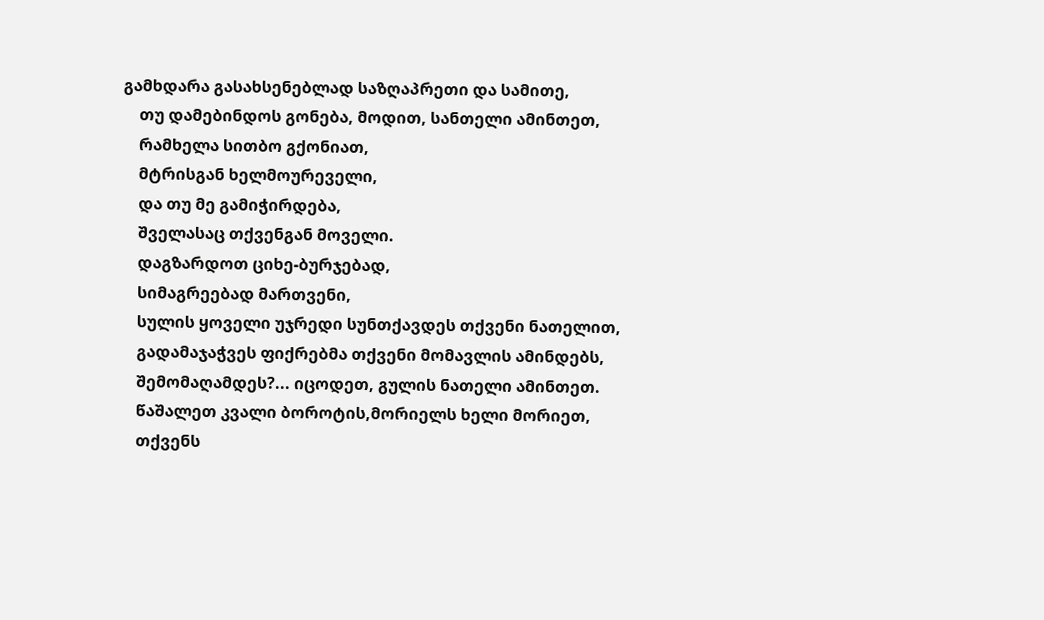გამხდარა გასახსენებლად საზღაპრეთი და სამითე,
    თუ დამებინდოს გონება, მოდით, სანთელი ამინთეთ,
    რამხელა სითბო გქონიათ,
    მტრისგან ხელმოურეველი,
    და თუ მე გამიჭირდება,
    შველასაც თქვენგან მოველი.
    დაგზარდოთ ციხე-ბურჯებად,
    სიმაგრეებად მართვენი,
    სულის ყოველი უჯრედი სუნთქავდეს თქვენი ნათელით,
    გადამაჯაჭვეს ფიქრებმა თქვენი მომავლის ამინდებს,
    შემომაღამდეს?... იცოდეთ, გულის ნათელი ამინთეთ.
    წაშალეთ კვალი ბოროტის,მორიელს ხელი მორიეთ,
    თქვენს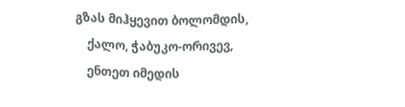გზას მიჰყევით ბოლომდის,
    ქალო, ჭაბუკო-ორივევ,
    ენთეთ იმედის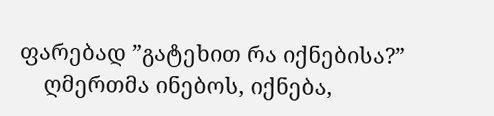ფარებად ”გატეხით რა იქნებისა?”
    ღმერთმა ინებოს, იქნება,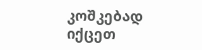კოშკებად იქცეთ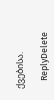ქვებისა.

    ReplyDelete